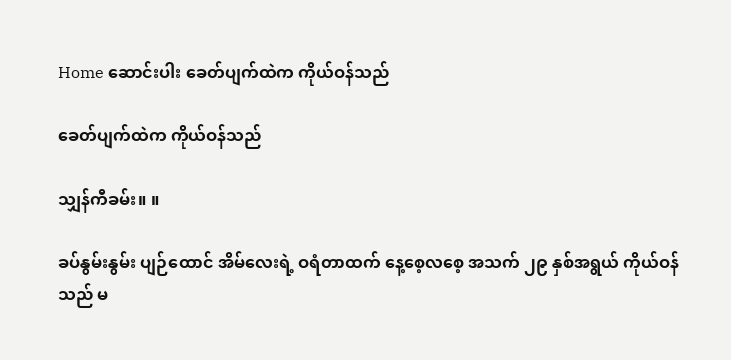Home ဆောင်းပါး ခေတ်ပျက်ထဲက ကိုယ်ဝန်သည်

ခေတ်ပျက်ထဲက ကိုယ်ဝန်သည်

သျှန်ကီခမ်း။ ။

ခပ်နွမ်းနွမ်း ပျဉ်ထောင် အိမ်လေးရဲ့ ဝရံတာထက် နေ့စေ့လစေ့ အသက် ၂၉ နှစ်အရွယ် ကိုယ်ဝန်သည် မ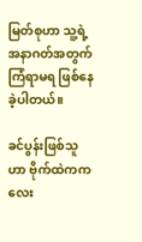မြတ်စုဟာ သူ့ရဲ့အနာဂတ်အတွက် ကြံရာမရ ဖြစ်နေခဲ့ပါတယ်။

ခင်ပွန်းဖြစ်သူဟာ ဗိုက်ထဲကကလေး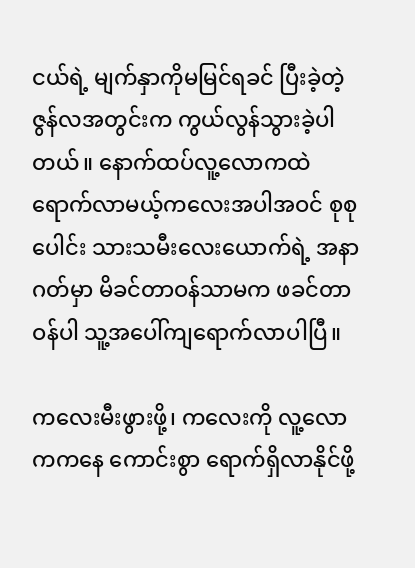ငယ်ရဲ့ မျက်နှာကိုမမြင်ရခင် ပြီးခဲ့တဲ့ ဇွန်လအတွင်းက ကွယ်လွန်သွားခဲ့ပါတယ်။ နောက်ထပ်လူ့လောကထဲ ရောက်လာမယ့်ကလေးအပါအဝင် စုစုပေါင်း သားသမီးလေးယောက်ရဲ့ အနာဂတ်မှာ မိခင်တာဝန်သာမက ဖခင်တာဝန်ပါ သူ့အပေါ်ကျရောက်လာပါပြီ။

ကလေးမီးဖွားဖို့၊ ကလေးကို လူ့လောကကနေ ကောင်းစွာ ရောက်ရှိလာနိုင်ဖို့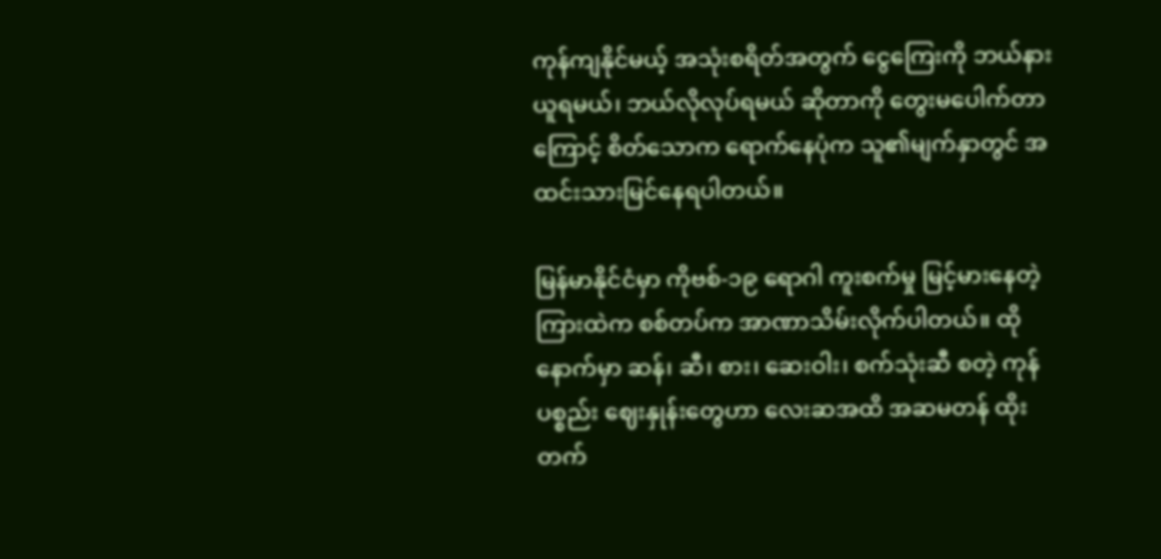ကုန်ကျနိုင်မယ့် အသုံးစရိတ်အတွက် ငွေကြေးကို ဘယ်နားယူရမယ်၊ ဘယ်လိုလုပ်ရမယ် ဆိုတာကို တွေးမပေါက်တာကြောင့် စိတ်သောက ရောက်နေပုံက သူ၏မျက်နှာတွင် အထင်းသားမြင်နေရပါတယ်။

မြန်မာနိုင်ငံမှာ ကိုဗစ်-၁၉ ရောဂါ ကူးစက်မှု မြင့်မားနေတဲ့ ကြားထဲက စစ်တပ်က အာဏာသိမ်းလိုက်ပါတယ်။ ထိုနောက်မှာ ဆန်၊ ဆီ၊ စား၊ ဆေးဝါး၊ စက်သုံးဆီ စတဲ့ ကုန်ပစ္စည်း ဈေးနှုန်းတွေဟာ လေးဆအထိ အဆမတန် ထိုးတက်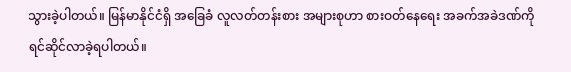သွားခဲ့ပါတယ်။ မြန်မာနိုင်ငံရှိ အခြေခံ လူလတ်တန်းစား အများစုဟာ စားဝတ်နေရေး အခက်အခဲဒဏ်ကို ရင်ဆိုင်လာခဲ့ရပါတယ်။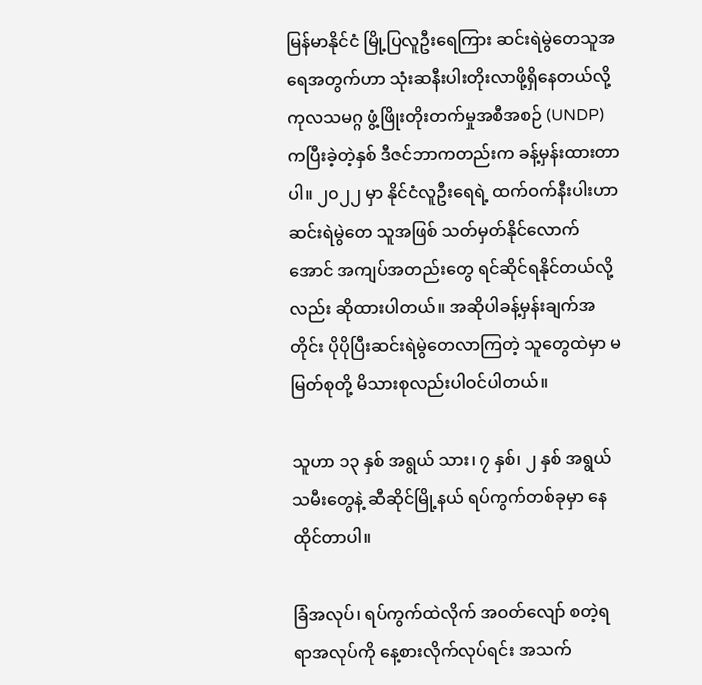မြန်မာနိုင်ငံ မြို့ပြလူဦးရေကြား ဆင်းရဲမွဲတေသူအရေအတွက်ဟာ သုံးဆနီးပါးတိုးလာဖို့ရှိနေတယ်လို့ ကုလသမဂ္ဂ ဖွံ့ဖြိုးတိုးတက်မှုအစီအစဉ် (UNDP) ကပြီးခဲ့တဲ့နှစ် ဒီဇင်ဘာကတည်းက ခန့်မှန်းထားတာပါ။ ၂၀၂၂ မှာ နိုင်ငံလူဦးရေရဲ့ ထက်ဝက်နီးပါးဟာ ဆင်းရဲမွဲတေ သူအဖြစ် သတ်မှတ်နိုင်လောက်အောင် အကျပ်အတည်းတွေ ရင်ဆိုင်ရနိုင်တယ်လို့လည်း ဆိုထားပါတယ်။ အဆိုပါခန့်မှန်းချက်အတိုင်း ပိုပိုပြီးဆင်းရဲမွဲတေလာကြတဲ့ သူတွေထဲမှာ မမြတ်စုတို့ မိသားစုလည်းပါဝင်ပါတယ်။

သူဟာ ၁၃ နှစ် အရွယ် သား၊ ၇ နှစ်၊ ၂ နှစ် အရွယ် သမီးတွေနဲ့ ဆီဆိုင်မြို့နယ် ရပ်ကွက်တစ်ခုမှာ နေထိုင်တာပါ။

ခြံအလုပ်၊ ရပ်ကွက်ထဲလိုက် အဝတ်လျော် စတဲ့ရရာအလုပ်ကို နေ့စားလိုက်လုပ်ရင်း အသက်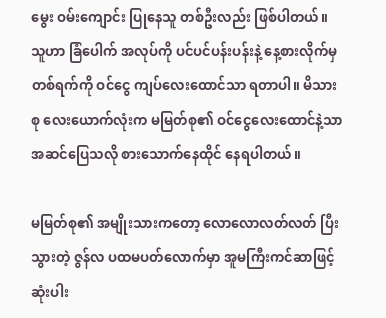မွေး ဝမ်းကျောင်း ပြုနေသူ တစ်ဦးလည်း ဖြစ်ပါတယ်။ သူဟာ ခြံပေါက် အလုပ်ကို ပင်ပင်ပန်းပန်းနဲ့ နေ့စားလိုက်မှ တစ်ရက်ကို ဝင်ငွေ ကျပ်လေးထောင်သာ ရတာပါ။ မိသားစု လေးယောက်လုံးက မမြတ်စု၏ ဝင်ငွေလေးထောင်နဲ့သာ အဆင်ပြေသလို စားသောက်နေထိုင် နေရပါတယ်။

မမြတ်စု၏ အမျိုးသားကတော့ လောလောလတ်လတ် ပြီးသွားတဲ့ ဇွန်လ ပထမပတ်လောက်မှာ အူမကြီးကင်ဆာဖြင့် ဆုံးပါး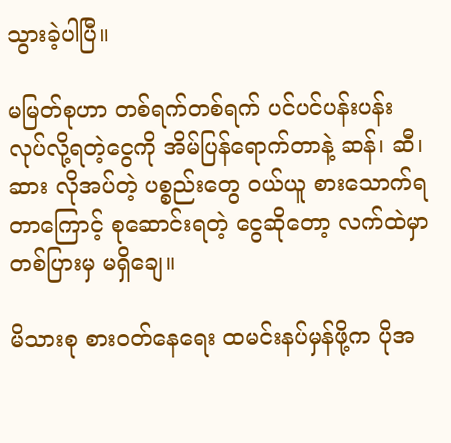သွားခဲ့ပါပြီ။

မမြတ်စုဟာ တစ်ရက်တစ်ရက် ပင်ပင်ပန်းပန်း လုပ်လို့ရတဲ့ငွေကို အိမ်ပြန်ရောက်တာနဲ့ ဆန်၊ ဆီ၊ ဆား လိုအပ်တဲ့ ပစ္စည်းတွေ ဝယ်ယူ စားသောက်ရတာကြောင့် စုဆောင်းရတဲ့ ငွေဆိုတော့ လက်ထဲမှာ တစ်ပြားမှ မရှိချေ။

မိသားစု စားဝတ်နေရေး ထမင်းနပ်မှန်ဖို့က ပိုအ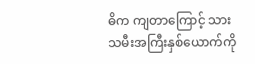ဓိက ကျတာကြောင့် သားသမီးအကြီးနှစ်ယောက်ကို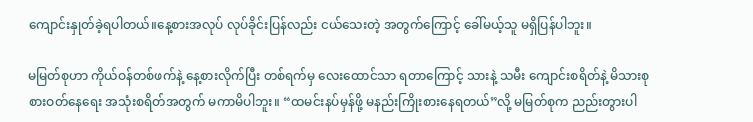ကျောင်းနှုတ်ခဲ့ရပါတယ်။နေ့စားအလုပ် လုပ်ခိုင်းပြန်လည်း ငယ်သေးတဲ့ အတွက်ကြောင့် ခေါ်မယ့်သူ မရှိပြန်ပါဘူး။

မမြတ်စုဟာ ကိုယ်ဝန်တစ်ဖက်နဲ့ နေ့စားလိုက်ပြီး တစ်ရက်မှ လေးထောင်သာ ရတာကြောင့် သားနဲ့ သမီး ကျောင်းစရိတ်နဲ့ မိသားစု စားဝတ်နေရေး အသုံးစရိတ်အတွက် မကာမိပါဘူး။ “ထမင်းနပ်မှန်ဖို့ မနည်းကြိုးစားနေရတယ်”လို့ မမြတ်စုက ညည်းတွားပါ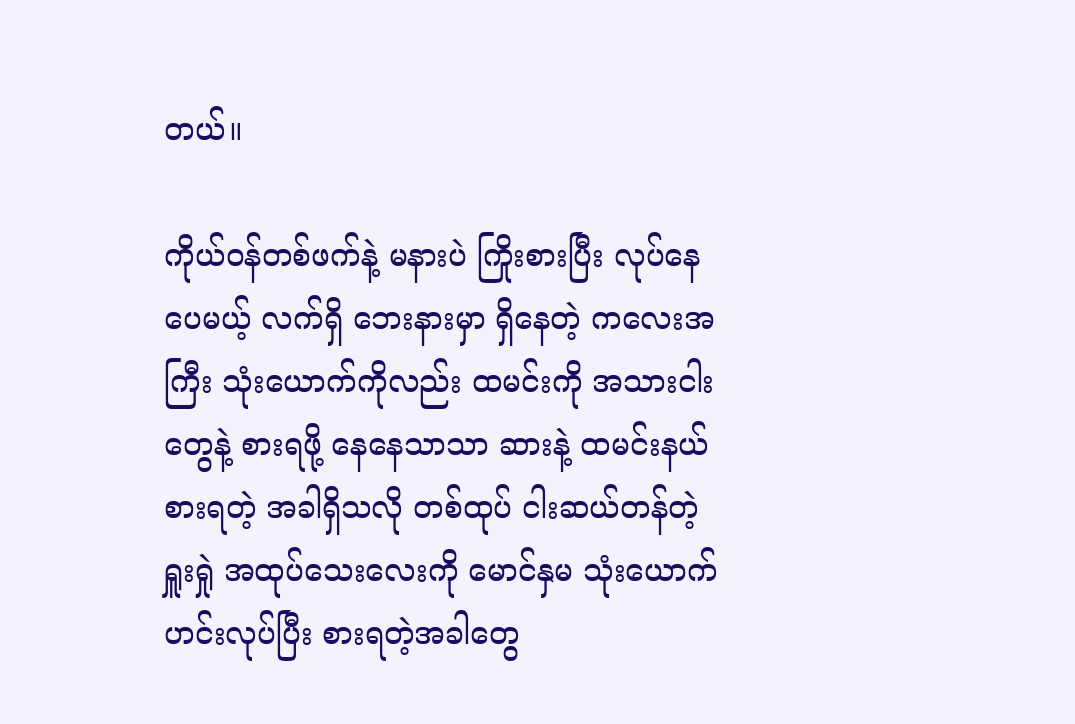တယ်။

ကိုယ်ဝန်တစ်ဖက်နဲ့ မနားပဲ ကြိုးစားပြီး လုပ်နေပေမယ့် လက်ရှိ ဘေးနားမှာ ရှိနေတဲ့ ကလေးအကြီး သုံးယောက်ကိုလည်း ထမင်းကို အသားငါးတွေနဲ့ စားရဖို့ နေနေသာသာ ဆားနဲ့ ထမင်းနယ်စားရတဲ့ အခါရှိသလို တစ်ထုပ် ငါးဆယ်တန်တဲ့ ရှူးရှုဲ အထုပ်သေးလေးကို မောင်နှမ သုံးယောက် ဟင်းလုပ်ပြီး စားရတဲ့အခါတွေ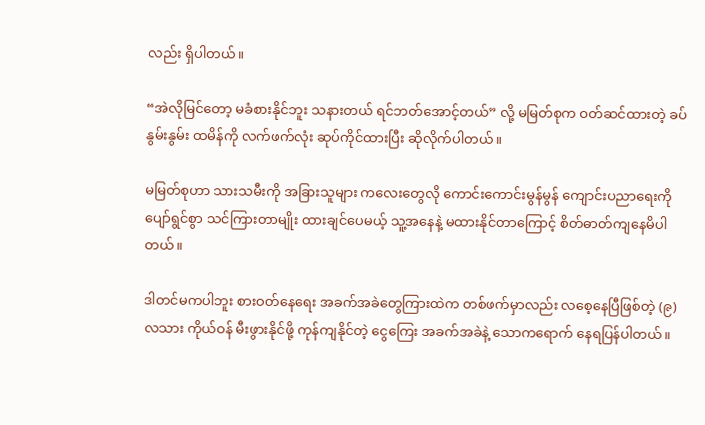လည်း ရှိပါတယ်။

“အဲလိုမြင်တော့ မခံစားနိုင်ဘူး သနားတယ် ရင်ဘတ်အောင့်တယ်” လို့ မမြတ်စုက ဝတ်ဆင်ထားတဲ့ ခပ်နွမ်းနွမ်း ထမိန်ကို လက်ဖက်လုံး ဆုပ်ကိုင်ထားပြီး ဆိုလိုက်ပါတယ်။

မမြတ်စုဟာ သားသမီးကို အခြားသူများ ကလေးတွေလို ကောင်းကောင်းမွန်မွန် ကျောင်းပညာရေးကို ပျော်ရွင်စွာ သင်ကြားတာမျိုး ထားချင်ပေမယ့် သူ့အနေနဲ့ မထားနိုင်တာကြောင့် စိတ်ဓာတ်ကျနေမိပါတယ်။

ဒါတင်မကပါဘူး စားဝတ်နေ‌ရေး အခက်အခဲတွေကြားထဲက တစ်ဖက်မှာလည်း လစေ့နေပြီဖြစ်တဲ့ (၉)လသား ကိုယ်ဝန် မီးဖွားနိုင်ဖို့ ကုန်ကျနိုင်တဲ့ ငွေကြေး အခက်အခဲနဲ့ သောကရောက် နေရပြန်ပါတယ်။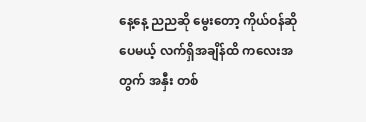နေ့နေ့ ညညဆို မွေးတော့ ကိုယ်ဝန်ဆိုပေမယ့် လက်ရှိအချိန်ထိ ကလေးအတွက် အနှီး တစ်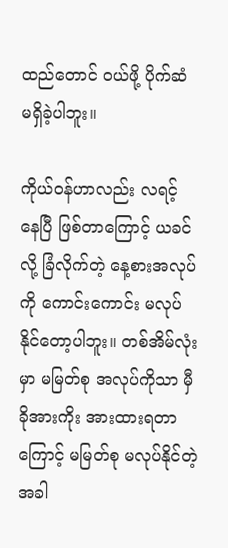ထည်တောင် ဝယ်ဖို့ ပိုက်ဆံ မရှိခဲ့ပါဘူး။

ကိုယ်ဝန်ဟာလည်း လရင့် နေပြီ ဖြစ်တာကြောင့် ယခင်လို့ ခြံလိုက်တဲ့ နေ့စားအလုပ်ကို ကောင်းကောင်း မလုပ်နိုင်တော့ပါဘူး။ တစ်အိမ်လုံးမှာ မမြတ်စု အလုပ်ကိုသာ မှီခိုအားကိုး အားထားရတာကြောင့် မမြတ်စု မလုပ်နိုင်တဲ့အခါ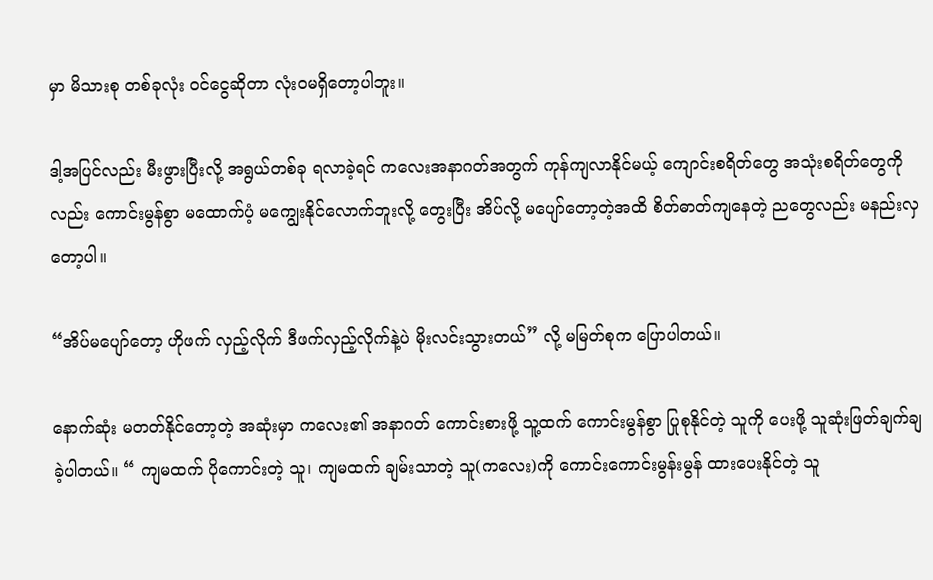မှာ မိသားစု တစ်ခုလုံး ဝင်ငွေဆိုတာ လုံးဝမရှိတော့ပါဘူး။

ဒါ့အပြင်လည်း မီးဖွားပြီးလို့ အရွယ်တစ်ခု ရလာခဲ့ရင် ကလေးအနာဂတ်အတွက် ကုန်ကျလာနိုင်မယ့် ကျောင်းစရိတ်တွေ အသုံးစရိတ်တွေကိုလည်း ကောင်းမွန်စွာ မထောက်ပံ့ မကျွေးနိုင်လောက်ဘူးလို့ တွေးပြီး အိပ်လို့ မပျော်တော့တဲ့အထိ စိတ်ဓာတ်ကျနေတဲ့ ညတွေလည်း မနည်းလှတော့ပါ။

“အိပ်မပျော်တော့ ဟိုဖက် လှည့်လိုက် ဒီဖက်လှည့်လိုက်နဲ့ပဲ မိုးလင်းသွားတယ်” လို့ မမြတ်စုက ပြောပါတယ်။

နောက်ဆုံး မတတ်နိုင်တော့တဲ့ အဆုံးမှာ ကလေး၏ အနာဂတ် ကောင်းစားဖို့ သူ့ထက် ကောင်းမွန်စွာ ပြုစုနိုင်တဲ့ သူကို ပေးဖို့ သူဆုံးဖြတ်ချက်ချခဲ့ပါတယ်။ “ ကျမထက် ပိုကောင်းတဲ့ သူ၊ ကျမထက် ချမ်းသာတဲ့ သူ(ကလေး)ကို ကောင်းကောင်းမွန်းမွန် ထားပေးနိုင်တဲ့ သူ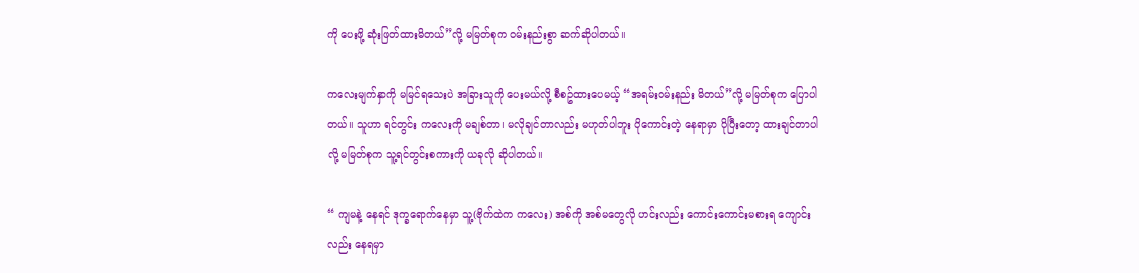ကို ပေးဖို့ ဆုံးဖြတ်ထားမိတယ်”လို့ မမြတ်စုက ဝမ်းနည်းစွာ ဆက်ဆိုပါတယ်။

ကလေးမျက်နှာကို မမြင်ရသေးပဲ အခြားသူကို ပေးမယ်လို့ စီစဥ်ထားပေမယ့် “အရမ်းဝမ်းနည်း မိတယ်”လို့ မမြတ်စုက ပြောပါတယ်။ သူဟာ ရင်တွင်း ကလေးကို မချစ်တာ၊ မလိုချင်တာလည်း မဟုတ်ပါဘူး ပိုကောင်းတဲ့ နေရာမှာ ပိုပြီးတော့ ထားချင်တာပါလို့ မမြတ်စုက သူ့ရင်တွင်းစကားကို ယခုလို ဆိုပါတယ်။

“ ကျမနဲ့ နေရင် ဒုက္ခရောက်နေမှာ သူ့(ဗိုက်ထဲက ကလေး) အစ်ကို အစ်မတွေလို ဟင်းလည်း ကောင်းကောင်းမစားရ ကျောင်းလည်း နေရမှာ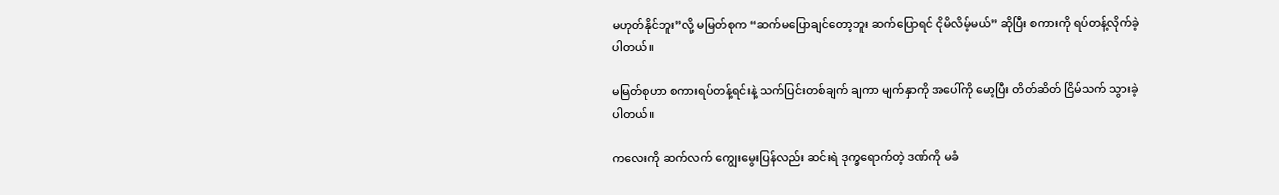မဟုတ်နိုင်ဘူး”လို့ မမြတ်စုက “ဆက်မပြောချင်တော့ဘူး ဆက်ပြောရင် ငိုမိလိမ့်မယ်” ဆိုပြီး စကားကို ရပ်တန့်လိုက်ခဲ့ပါတယ်။

မမြတ်စုဟာ စကားရပ်တန့်ရင်းနဲ့ သက်ပြင်းတစ်ချက် ချကာ မျက်နှာကို အပေါ်ကို မော့ပြီး တိတ်ဆိတ် ငြိမ်သက် သွားခဲ့ပါတယ်။

ကလေးကို ဆက်လက် ကျွေးမွေးပြန်လည်း ဆင်းရဲ ဒုက္ခရောက်တဲ့ ဒဏ်ကို မခံ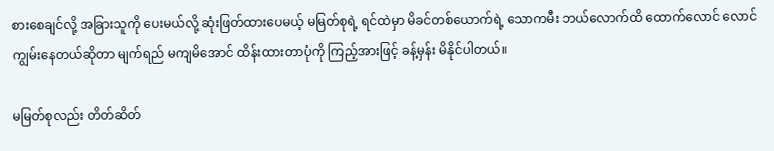စားစေချင်လို့ အခြားသူကို ပေးမယ်လို့ ဆုံးဖြတ်ထားပေမယ့် မမြတ်စုရဲ့ ရင်ထဲမှာ မိခင်တစ်ယောက်ရဲ့ သောကမီး ဘယ်လောက်ထိ ထောက်လောင် လောင်ကျွမ်းနေတယ်ဆိုတာ မျက်ရည် မကျမိအောင် ထိန်းထားတာပုံကို ကြည့်အားဖြင့် ခန့်မှန်း မိနိုင်ပါတယ်။

မမြတ်စုလည်း တိတ်ဆိတ်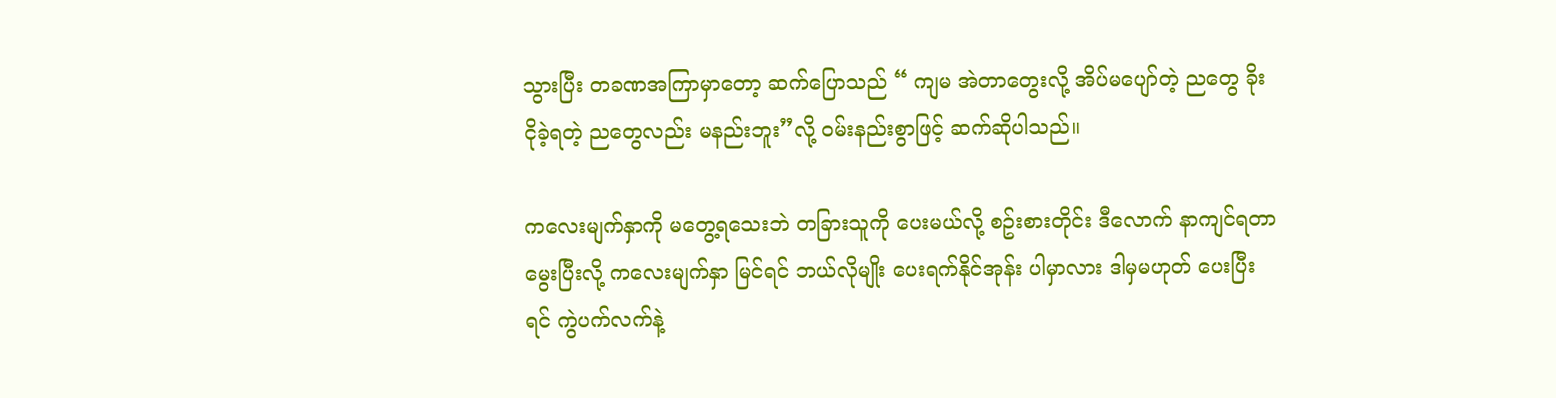သွားပြီး တခဏအကြာမှာတော့ ဆက်ပြောသည် “ ကျမ အဲတာတွေးလို့ အိပ်မပျော်တဲ့ ညတွေ ခိုးငိုခဲ့ရတဲ့ ညတွေလည်း မနည်းဘူး”လို့ ဝမ်းနည်းစွာဖြင့် ဆက်ဆိုပါသည်။

ကလေးမျက်နှာကို မတွေ့ရသေးဘဲ တခြားသူကို ပေးမယ်လို့ စဥ်းစားတိုင်း ဒီလောက် နာကျင်ရတာ မွေးပြီးလို့ ကလေးမျက်နှာ မြင်ရင် ဘယ်လိုမျိုး ပေးရက်နိုင်အုန်း ပါမှာလား ဒါမှမဟုတ် ပေးပြီး ရင် ကွဲပက်လက်နဲ့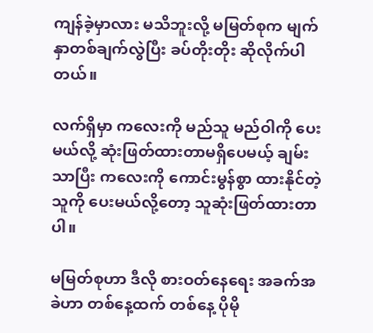ကျန်ခဲ့မှာလား မသိဘူးလို့ မမြတ်စုက မျက်နှာတစ်ချက်လွဲပြီး ခပ်တိုးတိုး ဆိုလိုက်ပါတယ်။

လက်ရှိမှာ ကလေးကို မည်သူ မည်ဝါကို ပေးမယ်လို့ ဆုံးဖြတ်ထားတာမရှိပေမယ့် ချမ်းသာပြီး ကလေးကို ကောင်းမွန်စွာ ထားနိုင်တဲ့ သူကို ပေးမယ်လို့တော့ သူဆုံးဖြတ်ထားတာပါ။

မမြတ်စုဟာ ဒီလို စားဝတ်နေရေး အခက်အခဲဟာ တစ်နေ့ထက် တစ်နေ့ ပိုမို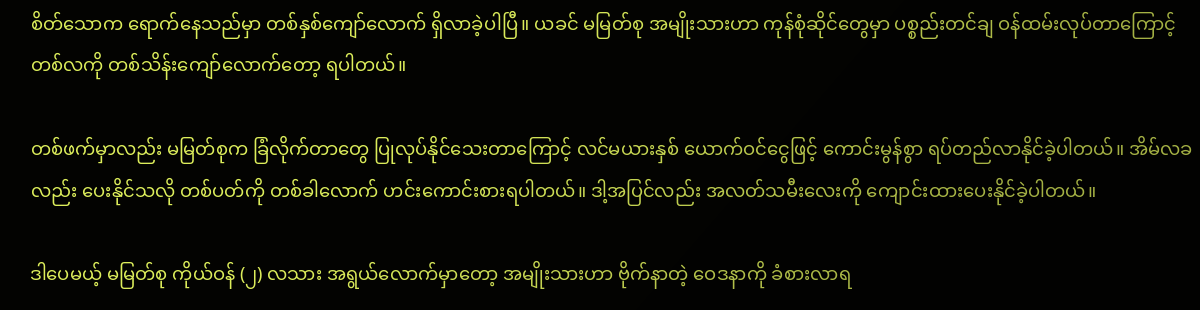စိတ်သောက ရောက်နေသည်မှာ တစ်နှစ်ကျော်လောက် ရှိလာခဲ့ပါပြီ။ ယခင် မမြတ်စု အမျိုးသားဟာ ကုန်စုံဆိုင်တွေမှာ ပစ္စည်းတင်ချ ဝန်ထမ်းလုပ်တာကြောင့် တစ်လကို တစ်သိန်းကျော်လောက်တော့ ရပါတယ်။

တစ်ဖက်မှာလည်း မမြတ်စုက ခြံလိုက်တာတွေ ပြုလုပ်နိုင်သေးတာကြောင့် လင်မယားနှစ် ယောက်ဝင်ငွေဖြင့် ကောင်းမွန်စွာ ရပ်တည်လာနိုင်ခဲ့ပါတယ်။ အိမ်လခလည်း ပေးနိုင်သလို တစ်ပတ်ကို တစ်ခါလောက် ဟင်းကောင်းစားရပါတယ်။ ဒါ့အပြင်လည်း အလတ်သမီးလေးကို ကျောင်းထားပေးနိုင်ခဲ့ပါတယ်။

ဒါပေမယ့် မမြတ်စု ကိုယ်ဝန် (၂) လသား အရွယ်လောက်မှာတော့ အမျိုးသားဟာ ဗိုက်နာတဲ့ ဝေဒနာကို ခံစားလာရ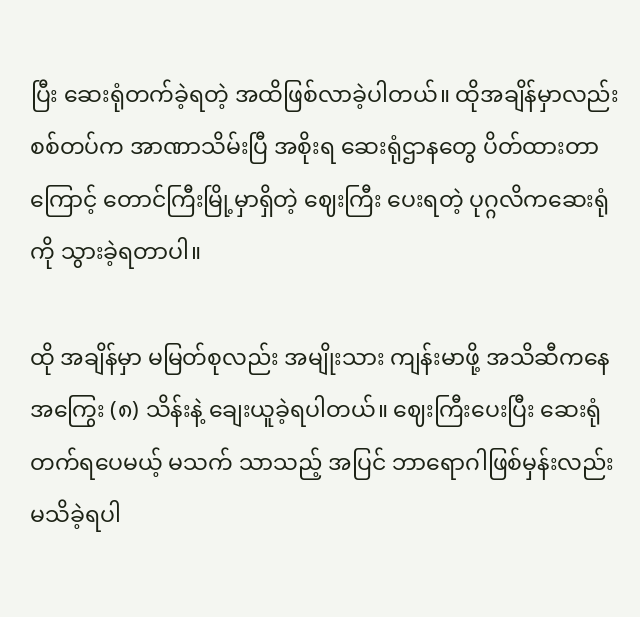ပြီး ဆေးရုံတက်ခဲ့ရတဲ့ အထိဖြစ်လာခဲ့ပါတယ်။ ထိုအချိန်မှာလည်း စစ်တပ်က အာဏာသိမ်းပြီ အစိုးရ ဆေးရုံဌာနတွေ ပိတ်ထားတာကြောင့် တောင်ကြီးမြို့မှာရှိတဲ့ ဈေးကြီး ပေးရတဲ့ ပုဂ္ဂလိကဆေးရုံကို သွားခဲ့ရတာပါ။

ထို အချိန်မှာ မမြတ်စုလည်း အမျိုးသား ကျန်းမာဖို့ အသိဆီကနေ အကြွေး (၈) သိန်းနဲ့ ချေးယူခဲ့ရပါတယ်။ ဈေးကြီးပေးပြီး ဆေးရုံတက်ရပေမယ့် မသက် သာသည့် အပြင် ဘာရောဂါဖြစ်မှန်းလည်း မသိခဲ့ရပါ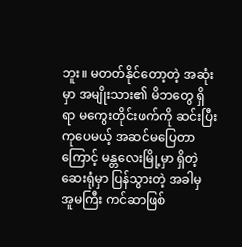ဘူး။ မတတ်နိုင်တော့တဲ့ အဆုံးမှာ အမျိုးသား၏ မိဘတွေ ရှိရာ မကွေးတိုင်းဖက်ကို ဆင်းပြီး ကုပေမယ့် အဆင်မပြေတာကြောင့် မန္တလေးမြို့မှာ ရှိတဲ့ ဆေးရုံမှာ ပြန်သွားတဲ့ အခါမှ အူမကြီး ကင်ဆာဖြစ်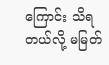ကြောင်း သိရတယ်လို့ မမြတ်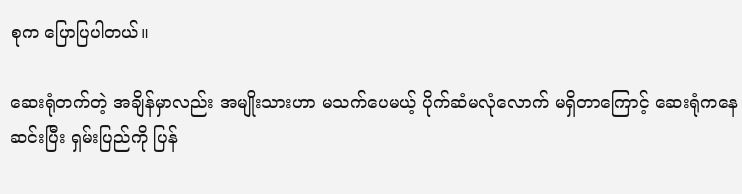စုက ပြောပြပါတယ်။

ဆေးရုံတက်တဲ့ အချိန်မှာလည်း အမျိုးသားဟာ မသက်ပေမယ့် ပိုက်ဆံမလုံလောက် မရှိတာကြောင့် ဆေးရုံကနေ ဆင်းပြီး ရှမ်းပြည်ကို ပြန်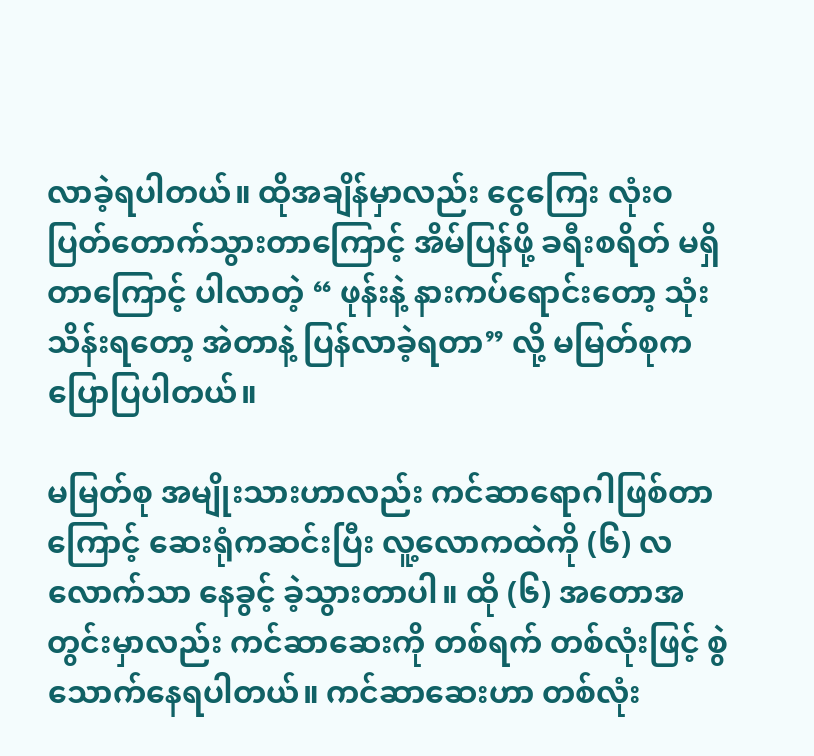လာခဲ့ရပါတယ်။ ထိုအချိန်မှာလည်း ငွေကြေး လုံးဝ ပြတ်တောက်သွားတာကြောင့် အိမ်ပြန်ဖို့ ခရီးစရိတ် မရှိတာကြောင့် ပါလာတဲ့ “ ဖုန်းနဲ့ နားကပ်ရောင်းတော့ သုံးသိန်းရတော့ အဲတာနဲ့ ပြန်လာခဲ့ရတာ” လို့ မမြတ်စုက ပြောပြပါတယ်။

မမြတ်စု အမျိုးသားဟာလည်း ကင်ဆာရောဂါဖြစ်တာကြောင့် ဆေးရုံကဆင်းပြီး လူ့လောကထဲကို (၆) လလောက်သာ နေခွင့် ခဲ့သွားတာပါ။ ထို (၆) အတောအတွင်းမှာလည်း ကင်ဆာဆေးကို တစ်ရက် တစ်လုံးဖြင့် စွဲသောက်နေရပါတယ်။ ကင်ဆာဆေးဟာ တစ်လုံး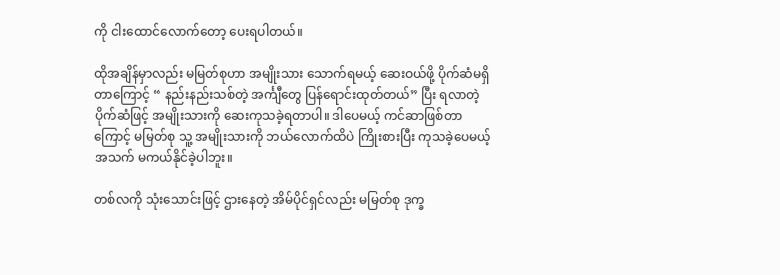ကို ငါးထောင်လောက်တော့ ပေးရပါတယ်။

ထိုအချိန်မှာလည်း မမြတ်စုဟာ အမျိုးသား သောက်ရမယ့် ဆေးဝယ်ဖို့ ပိုက်ဆံမရှိတာကြောင့် “ နည်းနည်းသစ်တဲ့ အင်္ကျီတွေ ပြန်ရောင်းထုတ်တယ်” ပြီး ရလာတဲ့ ပိုက်ဆံဖြင့် အမျိုးသားကို ဆေးကုသခဲ့ရတာပါ။ ဒါပေမယ့် ကင်ဆာဖြစ်တာကြောင့် မမြတ်စု သူ့ အမျိုးသားကို ဘယ်လောက်ထိပဲ ကြိုးစားပြီး ကုသခဲ့ပေမယ့် အသက် မကယ်နိုင်ခဲ့ပါဘူး။

တစ်လကို သုံးသောင်းဖြင့် ဌားနေတဲ့ အိမ်ပိုင်ရှင်လည်း မမြတ်စု ဒုက္ခ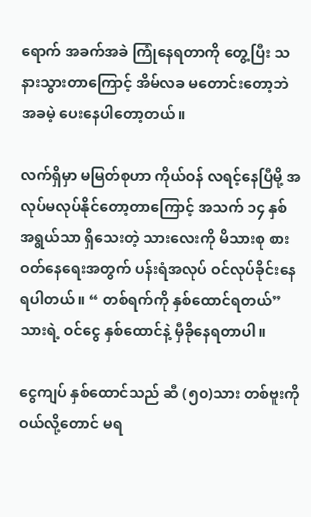ရောက် အခက်အခဲ ကြုံနေရတာကို တွေ့ပြီး သနားသွားတာကြောင့် အိမ်လခ မတောင်းတော့ဘဲ အခမဲ့ ပေးနေပါတော့တယ်။

လက်ရှိမှာ မမြတ်စုဟာ ကိုယ်ဝန် လရင့်နေပြီမို့ အလုပ်မလုပ်နိုင်တော့တာကြောင့် အသက် ၁၄ နှစ် အရွယ်သာ ရှိသေးတဲ့ သားလေးကို မိသားစု စားဝတ်နေရေးအတွက် ပန်းရံအလုပ် ဝင်လုပ်ခိုင်းနေရပါတယ်။ “ တစ်ရက်ကို နှစ်ထောင်ရတယ်” သားရဲ့ ဝင်ငွေ နှစ်ထောင်နဲ့ မှီခိုနေရတာပါ။

ငွေကျပ် နှစ်ထောင်သည် ဆီ (၅၀)သား တစ်ဗူးကို ဝယ်လို့တောင် မရ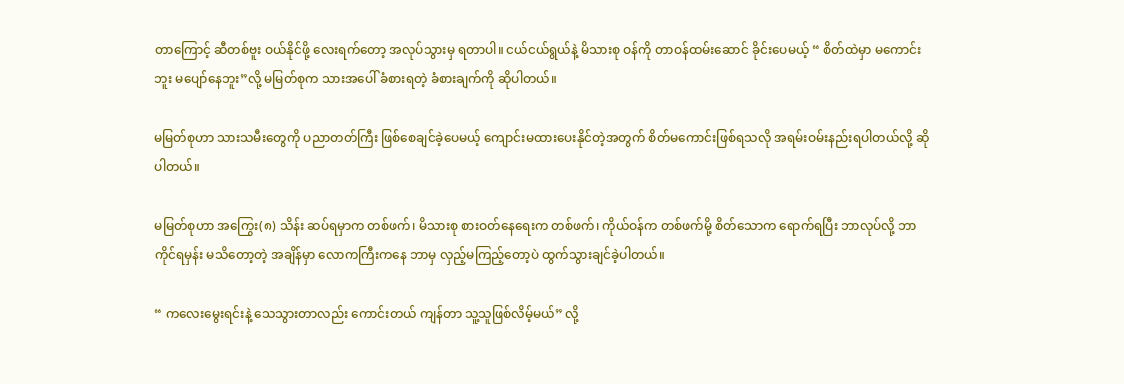တာကြောင့် ဆီတစ်ဗူး ဝယ်နိုင်ဖို့ လေးရက်တော့ အလုပ်သွားမှ ရတာပါ။ ငယ်ငယ်ရွယ်နဲ့ မိသားစု ဝန်ကို တာဝန်ထမ်းဆောင် ခိုင်းပေမယ့် “ စိတ်ထဲမှာ မကောင်းဘူး မပျော်နေဘူး”လို့ မမြတ်စုက သားအပေါ် ခံစားရတဲ့ ခံစားချက်ကို ဆိုပါတယ်။

မမြတ်စုဟာ သားသမီးတွေကို ပညာတတ်ကြီး ဖြစ်စေချင်ခဲ့ပေမယ့် ကျောင်းမထားပေးနိုင်တဲ့အတွက် စိတ်မကောင်းဖြစ်ရသလို အရမ်းဝမ်းနည်းရပါတယ်လို့ ဆိုပါတယ်။

မမြတ်စုဟာ အကြွေး(၈) သိန်း ဆပ်ရမှာက တစ်ဖက်၊ မိသားစု စားဝတ်နေရေးက တစ်ဖက်၊ ကိုယ်ဝန်က တစ်ဖက်မို့ စိတ်သောက ရောက်ရပြီး ဘာလုပ်လို့ ဘာကိုင်ရမှန်း မသိတော့တဲ့ အချိန်မှာ လောကကြီးကနေ ဘာမှ လှည့်မကြည့်တော့ပဲ ထွက်သွားချင်ခဲ့ပါတယ်။

“ ကလေးမွေးရင်းနဲ့ သေသွားတာလည်း ကောင်းတယ် ကျန်တာ သူ့သူဖြစ်လိမ့်မယ်” လို့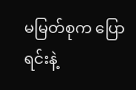မမြတ်စုက ပြောရင်းနဲ့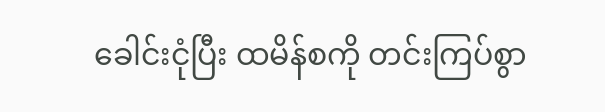ခေါင်းငုံပြီး ထမိန်စကို တင်းကြပ်စွာ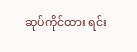ဆုပ်ကိုင်ထား ရင်း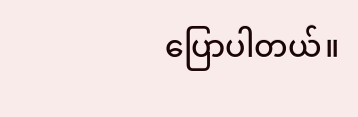ပြောပါတယ်။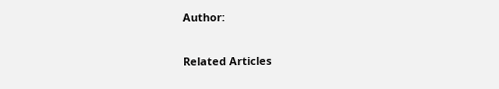Author:

Related Articles